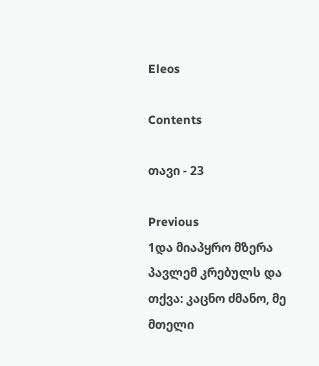Eleos

Contents

თავი - 23

Previous
1და მიაპყრო მზერა პავლემ კრებულს და თქვა: კაცნო ძმანო, მე მთელი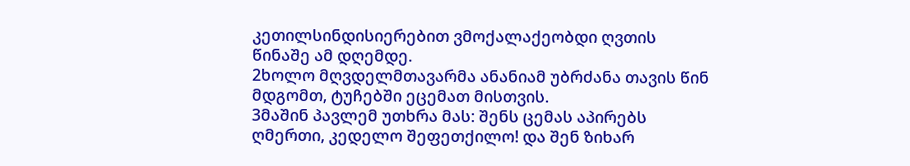კეთილსინდისიერებით ვმოქალაქეობდი ღვთის წინაშე ამ დღემდე.
2ხოლო მღვდელმთავარმა ანანიამ უბრძანა თავის წინ მდგომთ, ტუჩებში ეცემათ მისთვის.
3მაშინ პავლემ უთხრა მას: შენს ცემას აპირებს ღმერთი, კედელო შეფეთქილო! და შენ ზიხარ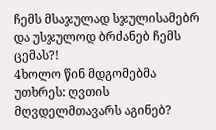ჩემს მსაჯულად სჯულისამებრ და უსჯულოდ ბრძანებ ჩემს ცემას?!
4ხოლო წინ მდგომებმა უთხრეს: ღვთის მღვდელმთავარს აგინებ?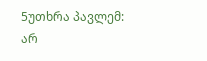5უთხრა პავლემ: არ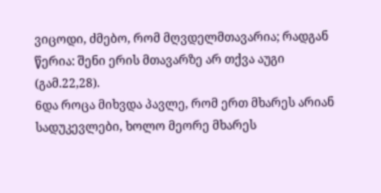ვიცოდი, ძმებო, რომ მღვდელმთავარია; რადგან წერია: შენი ერის მთავარზე არ თქვა აუგი (გამ.22,28).
6და როცა მიხვდა პავლე, რომ ერთ მხარეს არიან სადუკევლები, ხოლო მეორე მხარეს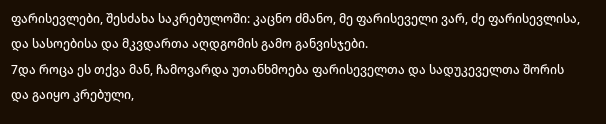ფარისევლები, შესძახა საკრებულოში: კაცნო ძმანო, მე ფარისეველი ვარ, ძე ფარისევლისა, და სასოებისა და მკვდართა აღდგომის გამო განვისჯები.
7და როცა ეს თქვა მან, ჩამოვარდა უთანხმოება ფარისეველთა და სადუკეველთა შორის და გაიყო კრებული,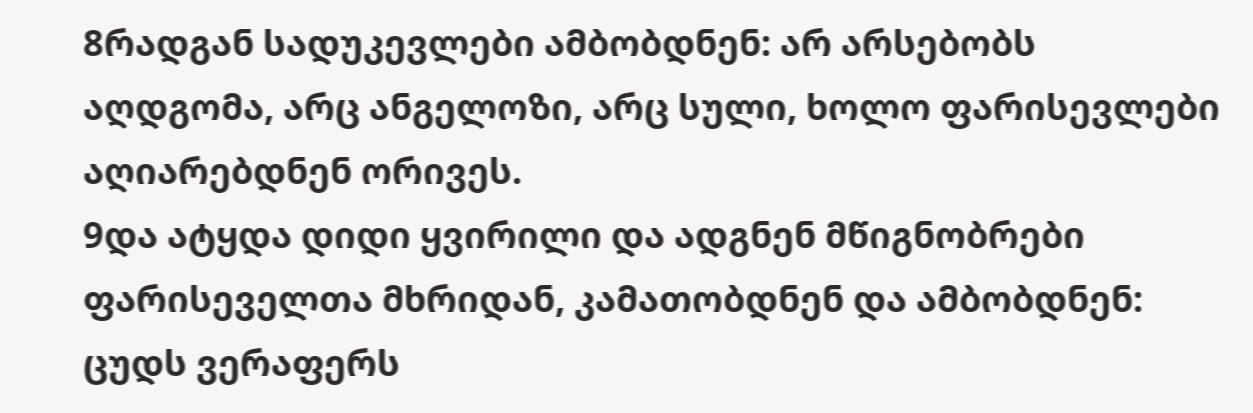8რადგან სადუკევლები ამბობდნენ: არ არსებობს აღდგომა, არც ანგელოზი, არც სული, ხოლო ფარისევლები აღიარებდნენ ორივეს.
9და ატყდა დიდი ყვირილი და ადგნენ მწიგნობრები ფარისეველთა მხრიდან, კამათობდნენ და ამბობდნენ: ცუდს ვერაფერს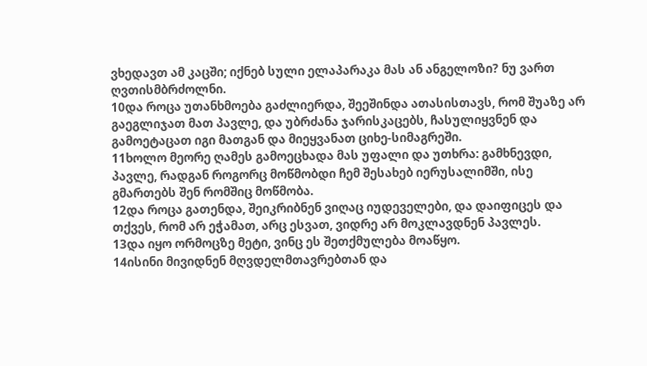ვხედავთ ამ კაცში; იქნებ სული ელაპარაკა მას ან ანგელოზი? ნუ ვართ ღვთისმბრძოლნი.
10და როცა უთანხმოება გაძლიერდა, შეეშინდა ათასისთავს, რომ შუაზე არ გაეგლიჯათ მათ პავლე, და უბრძანა ჯარისკაცებს, ჩასულიყვნენ და გამოეტაცათ იგი მათგან და მიეყვანათ ციხე-სიმაგრეში.
11ხოლო მეორე ღამეს გამოეცხადა მას უფალი და უთხრა: გამხნევდი, პავლე, რადგან როგორც მოწმობდი ჩემ შესახებ იერუსალიმში, ისე გმართებს შენ რომშიც მოწმობა.
12და როცა გათენდა, შეიკრიბნენ ვიღაც იუდეველები, და დაიფიცეს და თქვეს, რომ არ ეჭამათ, არც ესვათ, ვიდრე არ მოკლავდნენ პავლეს.
13და იყო ორმოცზე მეტი, ვინც ეს შეთქმულება მოაწყო.
14ისინი მივიდნენ მღვდელმთავრებთან და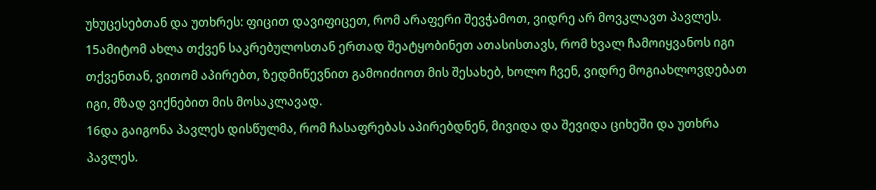უხუცესებთან და უთხრეს: ფიცით დავიფიცეთ, რომ არაფერი შევჭამოთ, ვიდრე არ მოვკლავთ პავლეს.
15ამიტომ ახლა თქვენ საკრებულოსთან ერთად შეატყობინეთ ათასისთავს, რომ ხვალ ჩამოიყვანოს იგი თქვენთან, ვითომ აპირებთ, ზედმიწევნით გამოიძიოთ მის შესახებ, ხოლო ჩვენ, ვიდრე მოგიახლოვდებათ იგი, მზად ვიქნებით მის მოსაკლავად.
16და გაიგონა პავლეს დისწულმა, რომ ჩასაფრებას აპირებდნენ, მივიდა და შევიდა ციხეში და უთხრა პავლეს.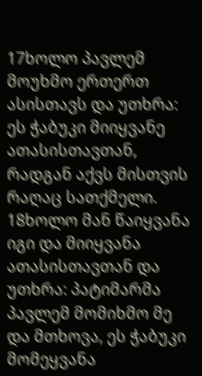17ხოლო პავლემ მოუხმო ერთერთ ასისთავს და უთხრა: ეს ჭაბუკი მიიყვანე ათასისთავთან, რადგან აქვს მისთვის რაღაც სათქმელი.
18ხოლო მან წაიყვანა იგი და მიიყვანა ათასისთავთან და უთხრა: პატიმარმა პავლემ მომიხმო მე და მთხოვა, ეს ჭაბუკი მომეყვანა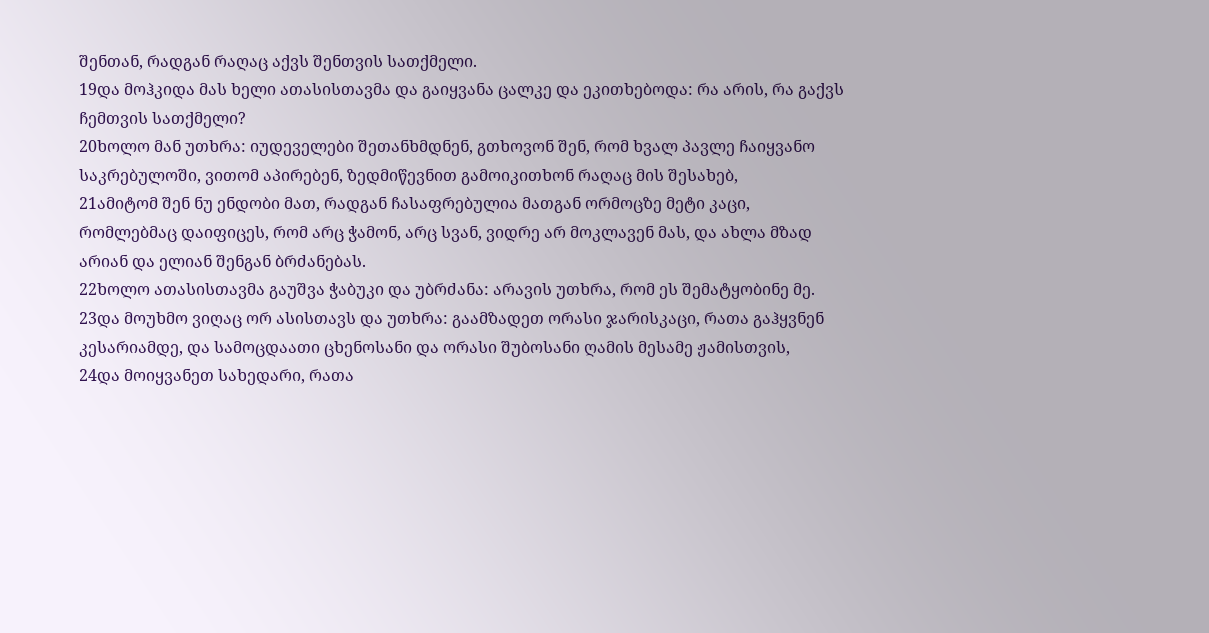შენთან, რადგან რაღაც აქვს შენთვის სათქმელი.
19და მოჰკიდა მას ხელი ათასისთავმა და გაიყვანა ცალკე და ეკითხებოდა: რა არის, რა გაქვს ჩემთვის სათქმელი?
20ხოლო მან უთხრა: იუდეველები შეთანხმდნენ, გთხოვონ შენ, რომ ხვალ პავლე ჩაიყვანო საკრებულოში, ვითომ აპირებენ, ზედმიწევნით გამოიკითხონ რაღაც მის შესახებ,
21ამიტომ შენ ნუ ენდობი მათ, რადგან ჩასაფრებულია მათგან ორმოცზე მეტი კაცი, რომლებმაც დაიფიცეს, რომ არც ჭამონ, არც სვან, ვიდრე არ მოკლავენ მას, და ახლა მზად არიან და ელიან შენგან ბრძანებას.
22ხოლო ათასისთავმა გაუშვა ჭაბუკი და უბრძანა: არავის უთხრა, რომ ეს შემატყობინე მე.
23და მოუხმო ვიღაც ორ ასისთავს და უთხრა: გაამზადეთ ორასი ჯარისკაცი, რათა გაჰყვნენ კესარიამდე, და სამოცდაათი ცხენოსანი და ორასი შუბოსანი ღამის მესამე ჟამისთვის,
24და მოიყვანეთ სახედარი, რათა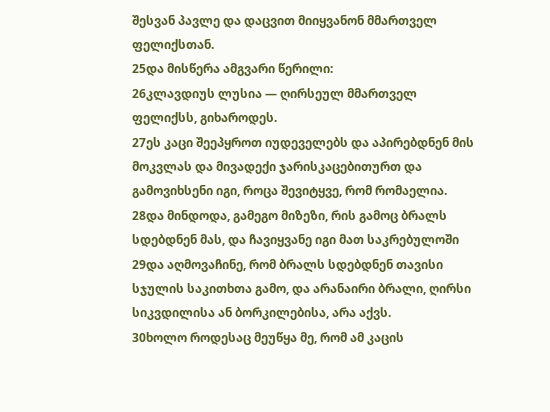შესვან პავლე და დაცვით მიიყვანონ მმართველ ფელიქსთან.
25და მისწერა ამგვარი წერილი:
26კლავდიუს ლუსია — ღირსეულ მმართველ ფელიქსს, გიხაროდეს.
27ეს კაცი შეეპყროთ იუდეველებს და აპირებდნენ მის მოკვლას და მივადექი ჯარისკაცებითურთ და გამოვიხსენი იგი, როცა შევიტყვე, რომ რომაელია.
28და მინდოდა, გამეგო მიზეზი, რის გამოც ბრალს სდებდნენ მას, და ჩავიყვანე იგი მათ საკრებულოში
29და აღმოვაჩინე, რომ ბრალს სდებდნენ თავისი სჯულის საკითხთა გამო, და არანაირი ბრალი, ღირსი სიკვდილისა ან ბორკილებისა, არა აქვს.
30ხოლო როდესაც მეუწყა მე, რომ ამ კაცის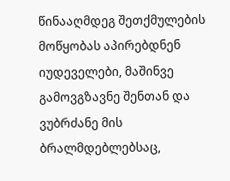წინააღმდეგ შეთქმულების მოწყობას აპირებდნენ იუდეველები, მაშინვე გამოვგზავნე შენთან და ვუბრძანე მის ბრალმდებლებსაც,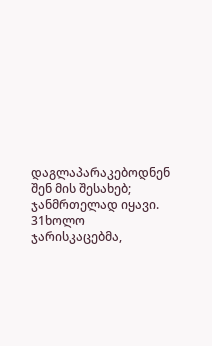დაგლაპარაკებოდნენ შენ მის შესახებ; ჯანმრთელად იყავი.
31ხოლო ჯარისკაცებმა,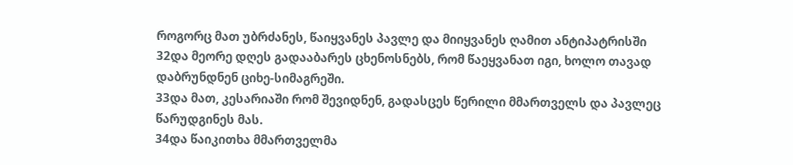როგორც მათ უბრძანეს, წაიყვანეს პავლე და მიიყვანეს ღამით ანტიპატრისში
32და მეორე დღეს გადააბარეს ცხენოსნებს, რომ წაეყვანათ იგი, ხოლო თავად დაბრუნდნენ ციხე-სიმაგრეში.
33და მათ, კესარიაში რომ შევიდნენ, გადასცეს წერილი მმართველს და პავლეც წარუდგინეს მას.
34და წაიკითხა მმართველმა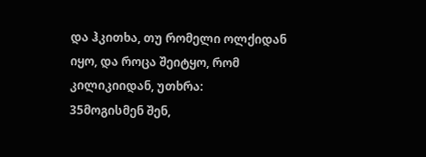და ჰკითხა, თუ რომელი ოლქიდან იყო, და როცა შეიტყო, რომ კილიკიიდან, უთხრა:
35მოგისმენ შენ,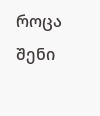როცა შენი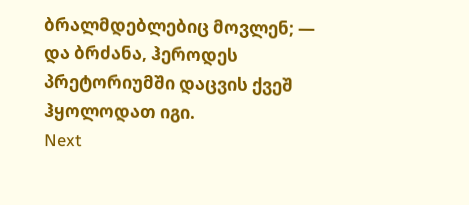ბრალმდებლებიც მოვლენ; — და ბრძანა, ჰეროდეს პრეტორიუმში დაცვის ქვეშ ჰყოლოდათ იგი.
Next